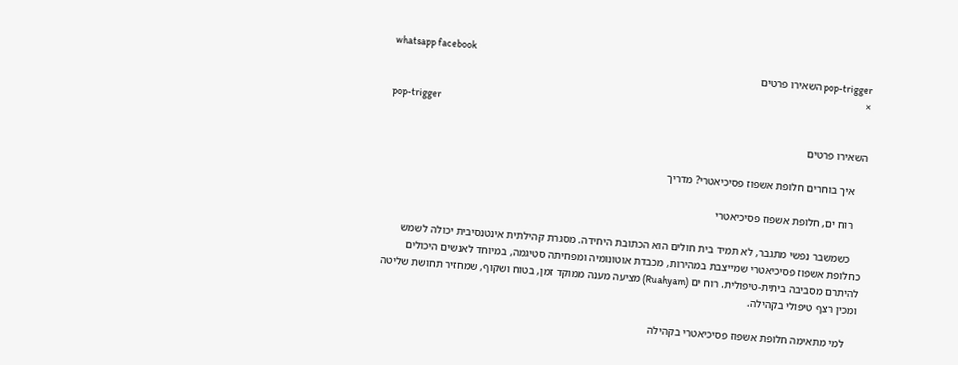whatsapp facebook
pop-trigger השאירו פרטים
×
pop-trigger

השאירו פרטים

    איך בוחרים חלופת אשפוז פסיכיאטרי? מדריך

    רוח ים, חלופת אשפוז פסיכיאטרי

    כשמשבר נפשי מתגבר, לא תמיד בית חולים הוא הכתובת היחידה. מסגרת קהילתית אינטנסיבית יכולה לשמש כחלופת אשפוז פסיכיאטרי שמייצבת במהירות, מכבדת אוטונומיה ומפחיתה סטיגמה, במיוחד לאנשים היכולים להיתרם מסביבה ביתית-טיפולית. רוח ים (Ruahyam) מציעה מענה ממוקד זמן, בטוח ושקוף, שמחזיר תחושת שליטה ומכין רצף טיפולי בקהילה.

    למי מתאימה חלופת אשפוז פסיכיאטרי בקהילה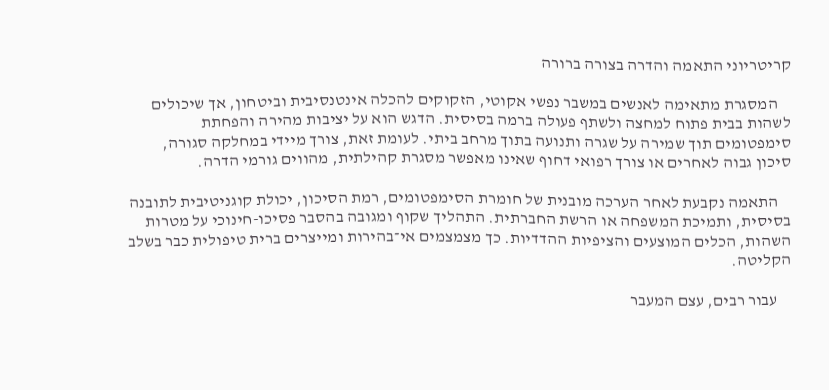קריטריוני התאמה והדרה בצורה ברורה

    המסגרת מתאימה לאנשים במשבר נפשי אקוטי, הזקוקים להכלה אינטנסיבית וביטחון, אך שיכולים לשהות בבית פתוח למחצה ולשתף פעולה ברמה בסיסית. הדגש הוא על יציבות מהירה והפחתת סימפטומים תוך שמירה על שגרה ותנועה בתוך מרחב ביתי. לעומת זאת, צורך מיידי במחלקה סגורה, סיכון גבוה לאחרים או צורך רפואי דחוף שאינו מאפשר מסגרת קהילתית, מהווים גורמי הדרה.

    התאמה נקבעת לאחר הערכה מובנית של חומרת הסימפטומים, רמת הסיכון, יכולת קוגניטיבית לתובנה בסיסית, ותמיכת המשפחה או הרשת החברתית. התהליך שקוף ומגובה בהסבר פסיכו-חינוכי על מטרות השהות, הכלים המוצעים והציפיות ההדדיות. כך מצמצמים אי־בהירות ומייצרים ברית טיפולית כבר בשלב הקליטה.

    עבור רבים, עצם המעבר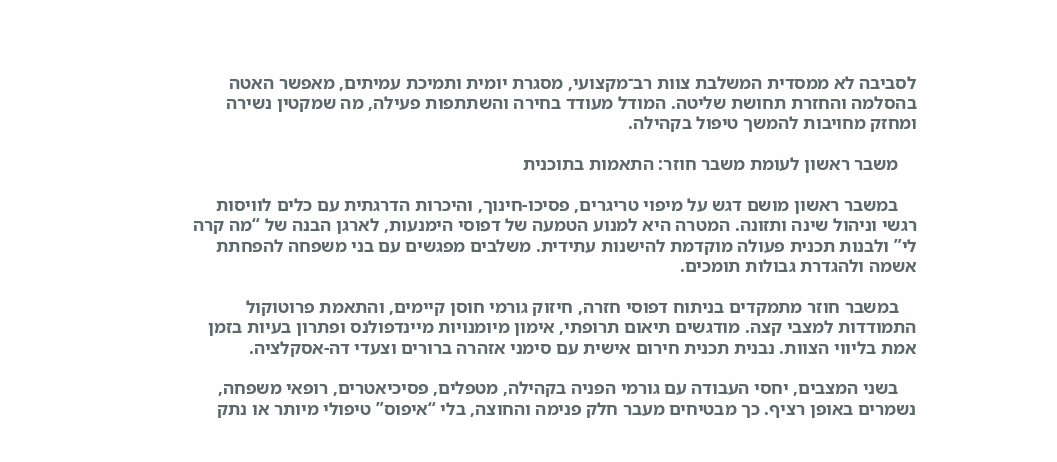לסביבה לא ממסדית המשלבת צוות רב־מקצועי, מסגרת יומית ותמיכת עמיתים, מאפשר האטה בהסלמה והחזרת תחושת שליטה. המודל מעודד בחירה והשתתפות פעילה, מה שמקטין נשירה ומחזק מחויבות להמשך טיפול בקהילה.

    משבר ראשון לעומת משבר חוזר: התאמות בתוכנית

    במשבר ראשון מושם דגש על מיפוי טריגרים, פסיכו-חינוך, והיכרות הדרגתית עם כלים לוויסות רגשי וניהול שינה ותזונה. המטרה היא למנוע הטמעה של דפוסי הימנעות, לארגן הבנה של “מה קרה לי” ולבנות תכנית פעולה מוקדמת להישנות עתידית. משלבים מפגשים עם בני משפחה להפחתת אשמה ולהגדרת גבולות תומכים.

    במשבר חוזר מתמקדים בניתוח דפוסי חזרה, חיזוק גורמי חוסן קיימים, והתאמת פרוטוקול התמודדות למצבי קצה. מודגשים תיאום תרופתי, אימון מיומנויות מיינדפולנס ופתרון בעיות בזמן אמת בליווי הצוות. נבנית תכנית חירום אישית עם סימני אזהרה ברורים וצעדי דה-אסקלציה.

    בשני המצבים, יחסי העבודה עם גורמי הפניה בקהילה, מטפלים, פסיכיאטרים, רופאי משפחה, נשמרים באופן רציף. כך מבטיחים מעבר חלק פנימה והחוצה, בלי “איפוס” טיפולי מיותר או נתק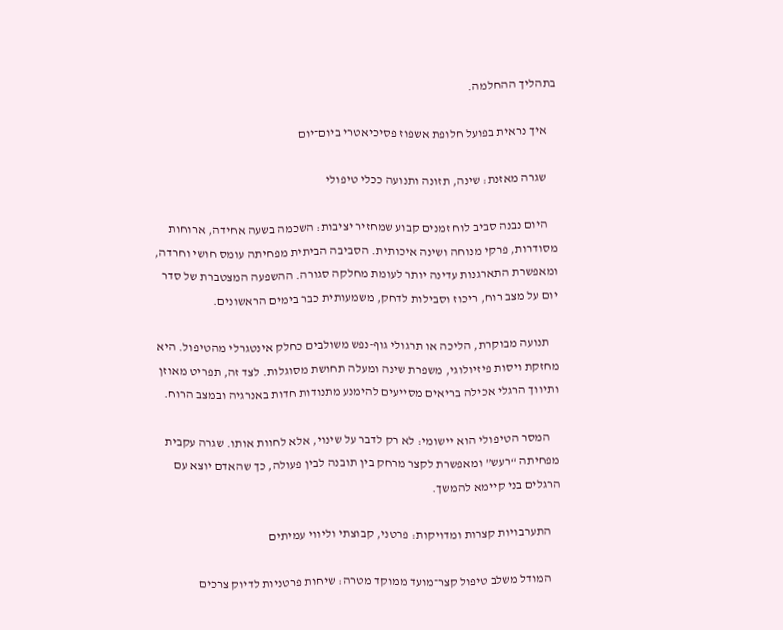בתהליך ההחלמה.

    איך נראית בפועל חלופת אשפוז פסיכיאטרי ביום־יום

    שגרה מאזנת: שינה, תזונה ותנועה ככלי טיפולי

    היום נבנה סביב לוח זמנים קבוע שמחזיר יציבות: השכמה בשעה אחידה, ארוחות מסודרות, פרקי מנוחה ושינה איכותית. הסביבה הביתית מפחיתה עומס חושי וחרדה, ומאפשרת התארגנות עדינה יותר לעומת מחלקה סגורה. ההשפעה המצטברת של סדר יום על מצב רוח, ריכוז וסבילות לדחק, משמעותית כבר בימים הראשונים.

    תנועה מבוקרת, הליכה או תרגולי גוף-נפש משולבים כחלק אינטגרלי מהטיפול. היא מחזקת ויסות פיזיולוגי, משפרת שינה ומעלה תחושת מסוגלות. לצד זה, תפריט מאוזן ותיווך הרגלי אכילה בריאים מסייעים להימנע מתנודות חדות באנרגיה ובמצב הרוח.

    המסר הטיפולי הוא יישומי: לא רק לדבר על שינוי, אלא לחוות אותו. שגרה עקבית מפחיתה “רעש” ומאפשרת לקצר מרחק בין תובנה לבין פעולה, כך שהאדם יוצא עם הרגלים בני קיימא להמשך.

    התערבויות קצרות ומדויקות: פרטני, קבוצתי וליווי עמיתים

    המודל משלב טיפול קצר־מועד ממוקד מטרה: שיחות פרטניות לדיוק צרכים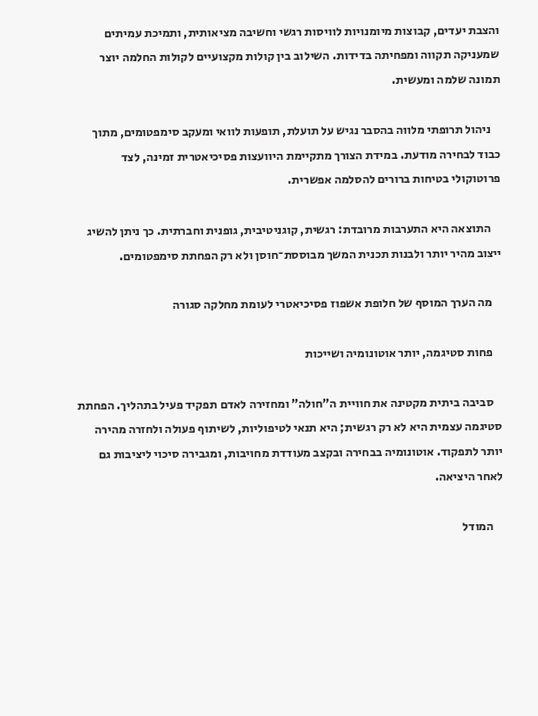והצבת יעדים, קבוצות מיומנויות לוויסות רגשי וחשיבה מציאותית, ותמיכת עמיתים שמעניקה תקווה ומפחיתה בדידות. השילוב בין קולות מקצועיים לקולות החלמה יוצר תמונה שלמה ומעשית.

    ניהול תרופתי מלווה בהסבר נגיש על תועלת, תופעות לוואי ומעקב סימפטומים, מתוך כבוד לבחירה מודעת. במידת הצורך מתקיימת היוועצות פסיכיאטרית זמינה, לצד פרוטוקולי בטיחות ברורים להסלמה אפשרית.

    התוצאה היא התערבות מרובדת: רגשית, קוגניטיבית, גופנית וחברתית. כך ניתן להשיג ייצוב מהיר יותר ולבנות תכנית המשך מבוססת־חוסן ולא רק הפחתת סימפטומים.

    מה הערך המוסף של חלופת אשפוז פסיכיאטרי לעומת מחלקה סגורה

    פחות סטיגמה, יותר אוטונומיה ושייכות

    סביבה ביתית מקטינה את חוויית ה”חולה” ומחזירה לאדם תפקיד פעיל בתהליך. הפחתת סטיגמה עצמית היא לא רק רגשית; היא תנאי לטיפוליות, לשיתוף פעולה ולחזרה מהירה יותר לתפקוד. אוטונומיה בבחירה ובקצב מעודדת מחויבות, ומגבירה סיכוי ליציבות גם לאחר היציאה.

    המודל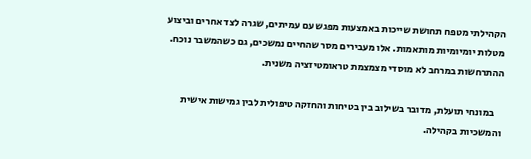הקהילתי מטפח תחושת שייכות באמצעות מפגש עם עמיתים, שגרה לצד אחרים וביצוע מטלות יומיומיות מותאמות. אלו מעבירים מסר שהחיים נמשכים, גם כשהמשבר נוכח. ההתרחשות במרחב לא מוסדי מצמצמת טראומטיזציה משנית.

    במונחי תועלת, מדובר בשילוב בין בטיחות והחזקה טיפולית לבין גמישות אישית והמשכיות בקהילה.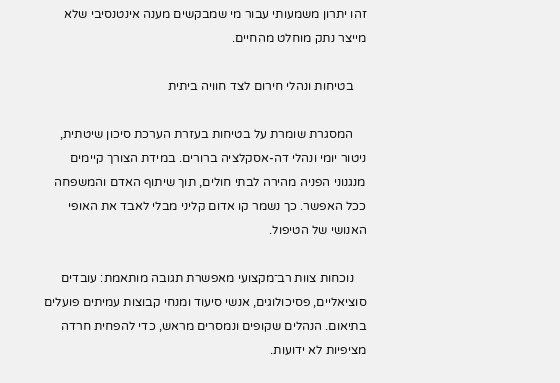זהו יתרון משמעותי עבור מי שמבקשים מענה אינטנסיבי שלא מייצר נתק מוחלט מהחיים.

    בטיחות ונהלי חירום לצד חוויה ביתית

    המסגרת שומרת על בטיחות בעזרת הערכת סיכון שיטתית, ניטור יומי ונהלי דה-אסקלציה ברורים. במידת הצורך קיימים מנגנוני הפניה מהירה לבתי חולים, תוך שיתוף האדם והמשפחה ככל האפשר. כך נשמר קו אדום קליני מבלי לאבד את האופי האנושי של הטיפול.

    נוכחות צוות רב־מקצועי מאפשרת תגובה מותאמת: עובדים סוציאליים, פסיכולוגים, אנשי סיעוד ומנחי קבוצות עמיתים פועלים בתיאום. הנהלים שקופים ונמסרים מראש, כדי להפחית חרדה מציפיות לא ידועות.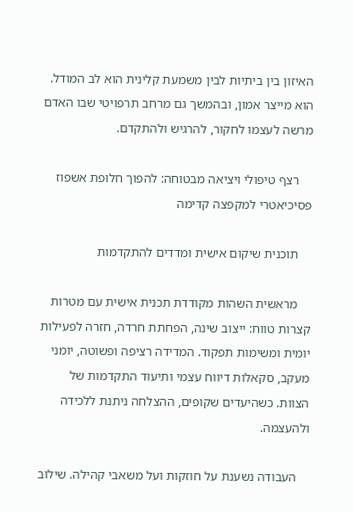האיזון בין ביתיות לבין משמעת קלינית הוא לב המודל. הוא מייצר אמון, ובהמשך גם מרחב תרפויטי שבו האדם מרשה לעצמו לחקור, להרגיש ולהתקדם.

    רצף טיפולי ויציאה מבטוחה: להפוך חלופת אשפוז פסיכיאטרי למקפצה קדימה

    תוכנית שיקום אישית ומדדים להתקדמות

    מראשית השהות מקודדת תכנית אישית עם מטרות קצרות טווח: ייצוב שינה, הפחתת חרדה, חזרה לפעילות יומית ומשימות תפקוד. המדידה רציפה ופשוטה, יומני מעקב, סקאלות דיווח עצמי ותיעוד התקדמות של הצוות. כשהיעדים שקופים, ההצלחה ניתנת ללכידה ולהעצמה.

    העבודה נשענת על חוזקות ועל משאבי קהילה. שילוב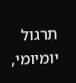תרגול יומיומי,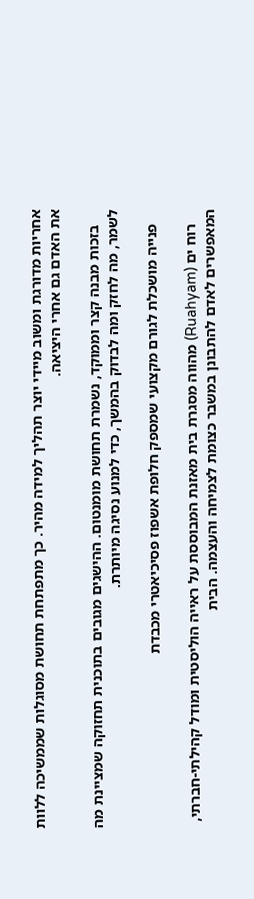אחריות מדורגת ומשוב מיידי יוצר תהליך למידה מהיר. כך מתפתחת תחושת מסוגלות שממשיכה ללוות את האדם גם אחרי היציאה.

    בזכות מבנה קצר וממוקד, נשמרת תחושת מומנטום. ההישגים מגובים בתוכנית תחזוקה שמציינת מה לשמר, מה לחזק ומה לבדוק בהמשך, כדי למנוע נסיגה מיותרת.

    פנייה מושכלת לגורם מקצועי שמספק חלופת אשפוז פסיכיאטרי מכבדת

    רוח ים (Ruahyam) מהווה מסגרת בית מאזנת המבוססת על ראייה הוליסטית ומודל קהילתי-חברתי, המאפשרים לאדם להתבונן במשבר כצומת לצמיחה והעצמה. הבית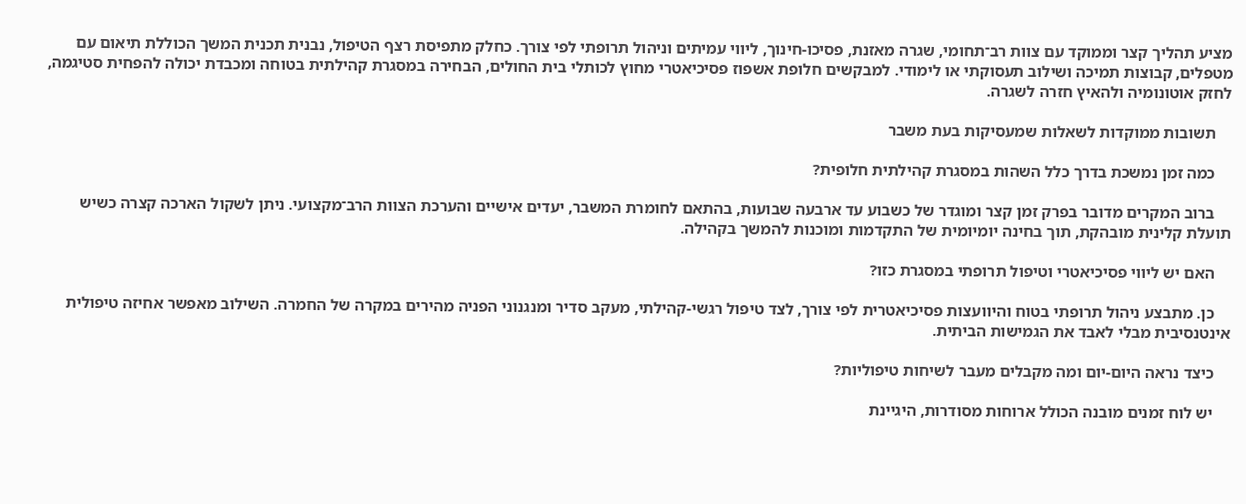מציע תהליך קצר וממוקד עם צוות רב־תחומי, שגרה מאזנת, פסיכו-חינוך, ליווי עמיתים וניהול תרופתי לפי צורך. כחלק מתפיסת רצף הטיפול, נבנית תכנית המשך הכוללת תיאום עם מטפלים, קבוצות תמיכה ושילוב תעסוקתי או לימודי. למבקשים חלופת אשפוז פסיכיאטרי מחוץ לכותלי בית החולים, הבחירה במסגרת קהילתית בטוחה ומכבדת יכולה להפחית סטיגמה, לחזק אוטונומיה ולהאיץ חזרה לשגרה.

    תשובות ממוקדות לשאלות שמעסיקות בעת משבר

    כמה זמן נמשכת בדרך כלל השהות במסגרת קהילתית חלופית?

    ברוב המקרים מדובר בפרק זמן קצר ומוגדר של כשבוע עד ארבעה שבועות, בהתאם לחומרת המשבר, יעדים אישיים והערכת הצוות הרב־מקצועי. ניתן לשקול הארכה קצרה כשיש תועלת קלינית מובהקת, תוך בחינה יומיומית של התקדמות ומוכנות להמשך בקהילה.

    האם יש ליווי פסיכיאטרי וטיפול תרופתי במסגרת כזו?

    כן. מתבצע ניהול תרופתי בטוח והיוועצות פסיכיאטרית לפי צורך, לצד טיפול רגשי-קהילתי, מעקב סדיר ומנגנוני הפניה מהירים במקרה של החמרה. השילוב מאפשר אחיזה טיפולית אינטנסיבית מבלי לאבד את הגמישות הביתית.

    כיצד נראה היום-יום ומה מקבלים מעבר לשיחות טיפוליות?

    יש לוח זמנים מובנה הכולל ארוחות מסודרות, היגיינת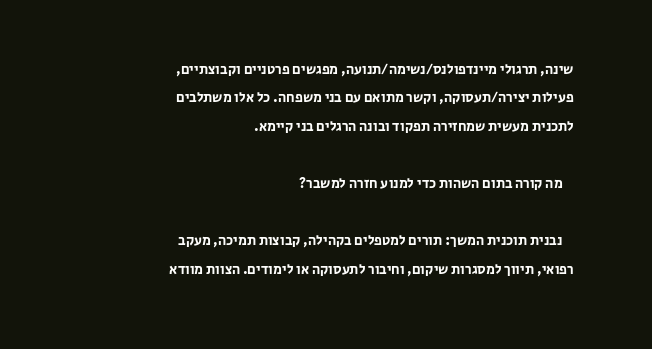שינה, תרגולי מיינדפולנס/נשימה/תנועה, מפגשים פרטניים וקבוצתיים, פעילות יצירה/תעסוקה, וקשר מתואם עם בני משפחה. כל אלו משתלבים לתכנית מעשית שמחזירה תפקוד ובונה הרגלים בני קיימא.

    מה קורה בתום השהות כדי למנוע חזרה למשבר?

    נבנית תוכנית המשך: תורים למטפלים בקהילה, קבוצות תמיכה, מעקב רפואי, תיווך למסגרות שיקום, וחיבור לתעסוקה או לימודים. הצוות מוודא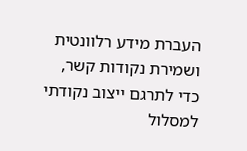העברת מידע רלוונטית ושמירת נקודות קשר, כדי לתרגם ייצוב נקודתי למסלול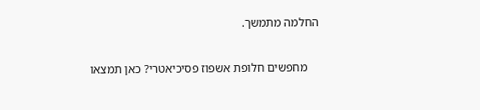החלמה מתמשך.

    מחפשים חלופת אשפוז פסיכיאטרי? כאן תמצאו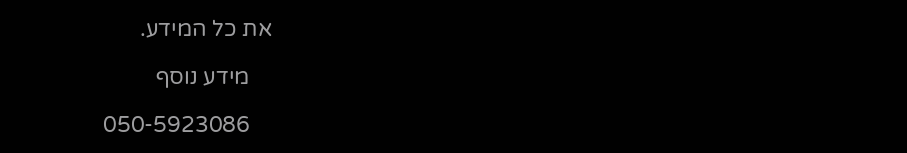את כל המידע.

    מידע נוסף

    050-5923086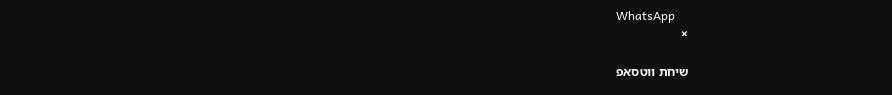WhatsApp
    ×

    שיחת ווטסאפ